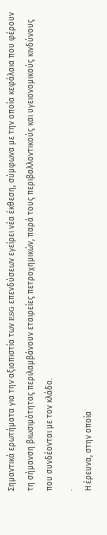Σημαντικά ερωτήματα για την αξιοπιστία των ESG επενδύσεων εγείρει νέα έκθεση, σύμφωνα με την οποία κεφάλαια που φέρουν τη σήμανση βιωσιμότητας περιλαμβάνουν εταιρείες πετροχημικών, παρά τους περιβαλλοντικούς και υγειονομικούς κινδύνους που συνδέονται με τον κλάδο.
.
Η έρευνα, στην οποία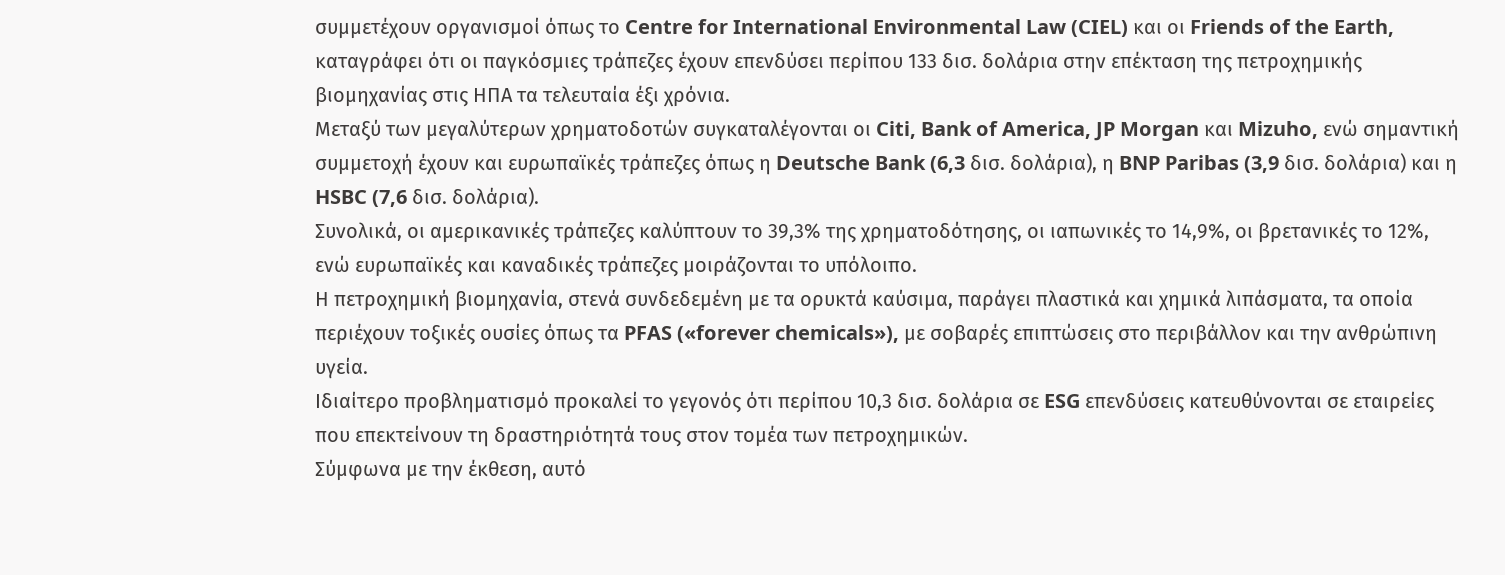συμμετέχουν οργανισμοί όπως το Centre for International Environmental Law (CIEL) και οι Friends of the Earth, καταγράφει ότι οι παγκόσμιες τράπεζες έχουν επενδύσει περίπου 133 δισ. δολάρια στην επέκταση της πετροχημικής βιομηχανίας στις ΗΠΑ τα τελευταία έξι χρόνια.
Μεταξύ των μεγαλύτερων χρηματοδοτών συγκαταλέγονται οι Citi, Bank of America, JP Morgan και Mizuho, ενώ σημαντική συμμετοχή έχουν και ευρωπαϊκές τράπεζες όπως η Deutsche Bank (6,3 δισ. δολάρια), η BNP Paribas (3,9 δισ. δολάρια) και η HSBC (7,6 δισ. δολάρια).
Συνολικά, οι αμερικανικές τράπεζες καλύπτουν το 39,3% της χρηματοδότησης, οι ιαπωνικές το 14,9%, οι βρετανικές το 12%, ενώ ευρωπαϊκές και καναδικές τράπεζες μοιράζονται το υπόλοιπο.
Η πετροχημική βιομηχανία, στενά συνδεδεμένη με τα ορυκτά καύσιμα, παράγει πλαστικά και χημικά λιπάσματα, τα οποία περιέχουν τοξικές ουσίες όπως τα PFAS («forever chemicals»), με σοβαρές επιπτώσεις στο περιβάλλον και την ανθρώπινη υγεία.
Ιδιαίτερο προβληματισμό προκαλεί το γεγονός ότι περίπου 10,3 δισ. δολάρια σε ESG επενδύσεις κατευθύνονται σε εταιρείες που επεκτείνουν τη δραστηριότητά τους στον τομέα των πετροχημικών.
Σύμφωνα με την έκθεση, αυτό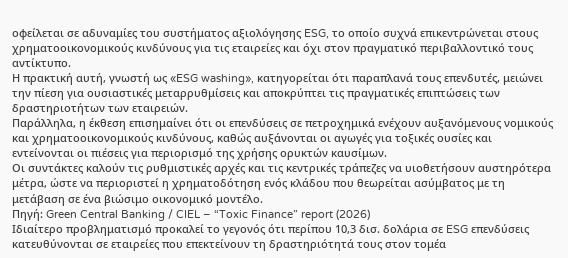οφείλεται σε αδυναμίες του συστήματος αξιολόγησης ESG, το οποίο συχνά επικεντρώνεται στους χρηματοοικονομικούς κινδύνους για τις εταιρείες και όχι στον πραγματικό περιβαλλοντικό τους αντίκτυπο.
Η πρακτική αυτή, γνωστή ως «ESG washing», κατηγορείται ότι παραπλανά τους επενδυτές, μειώνει την πίεση για ουσιαστικές μεταρρυθμίσεις και αποκρύπτει τις πραγματικές επιπτώσεις των δραστηριοτήτων των εταιρειών.
Παράλληλα, η έκθεση επισημαίνει ότι οι επενδύσεις σε πετροχημικά ενέχουν αυξανόμενους νομικούς και χρηματοοικονομικούς κινδύνους, καθώς αυξάνονται οι αγωγές για τοξικές ουσίες και εντείνονται οι πιέσεις για περιορισμό της χρήσης ορυκτών καυσίμων.
Οι συντάκτες καλούν τις ρυθμιστικές αρχές και τις κεντρικές τράπεζες να υιοθετήσουν αυστηρότερα μέτρα, ώστε να περιοριστεί η χρηματοδότηση ενός κλάδου που θεωρείται ασύμβατος με τη μετάβαση σε ένα βιώσιμο οικονομικό μοντέλο.
Πηγή: Green Central Banking / CIEL – “Toxic Finance” report (2026)
Ιδιαίτερο προβληματισμό προκαλεί το γεγονός ότι περίπου 10,3 δισ. δολάρια σε ESG επενδύσεις κατευθύνονται σε εταιρείες που επεκτείνουν τη δραστηριότητά τους στον τομέα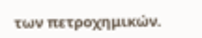των πετροχημικών.